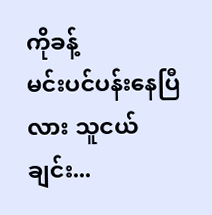ကိုခန့်
မင်းပင်ပန်းနေပြီလား သူငယ်ချင်း...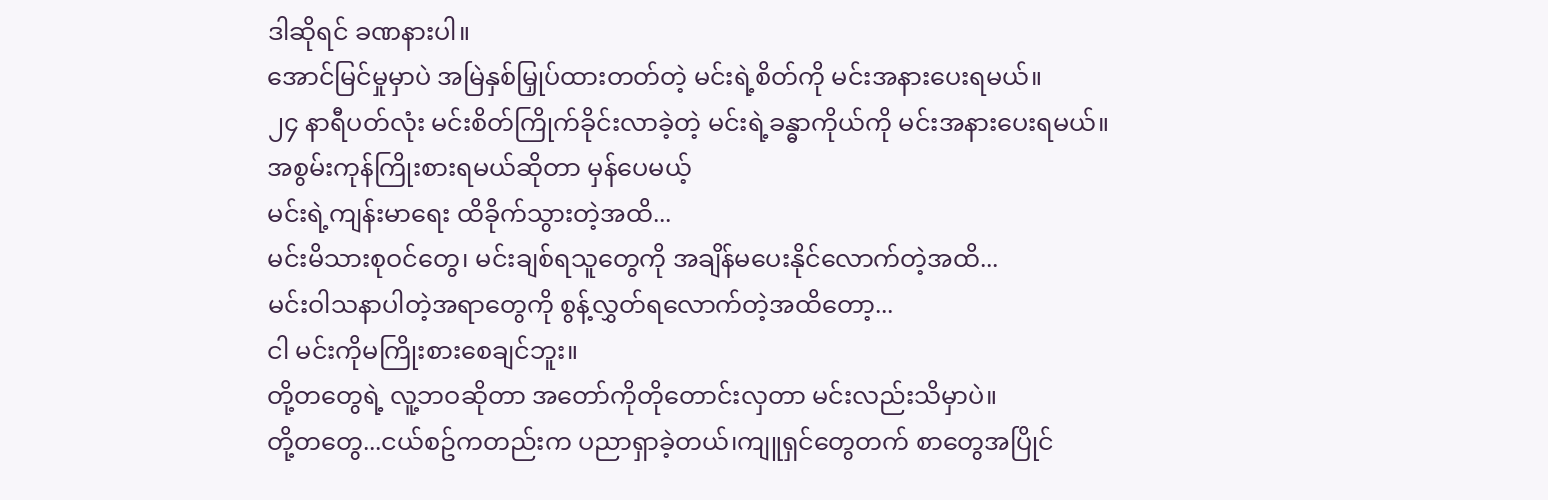ဒါဆိုရင် ခဏနားပါ။
အောင်မြင်မှုမှာပဲ အမြဲနှစ်မြှုပ်ထားတတ်တဲ့ မင်းရဲ့စိတ်ကို မင်းအနားပေးရမယ်။
၂၄ နာရီပတ်လုံး မင်းစိတ်ကြိုက်ခိုင်းလာခဲ့တဲ့ မင်းရဲ့ခန္ဓာကိုယ်ကို မင်းအနားပေးရမယ်။
အစွမ်းကုန်ကြိုးစားရမယ်ဆိုတာ မှန်ပေမယ့်
မင်းရဲ့ကျန်းမာရေး ထိခိုက်သွားတဲ့အထိ...
မင်းမိသားစုဝင်တွေ၊ မင်းချစ်ရသူတွေကို အချိန်မပေးနိုင်လောက်တဲ့အထိ...
မင်းဝါသနာပါတဲ့အရာတွေကို စွန့်လွှတ်ရလောက်တဲ့အထိတော့...
ငါ မင်းကိုမကြိုးစားစေချင်ဘူး။
တို့တတွေရဲ့ လူ့ဘဝဆိုတာ အတော်ကိုတိုတောင်းလှတာ မင်းလည်းသိမှာပဲ။
တို့တတွေ...ငယ်စဥ်ကတည်းက ပညာရှာခဲ့တယ်၊ကျူရှင်တွေတက် စာတွေအပြိုင်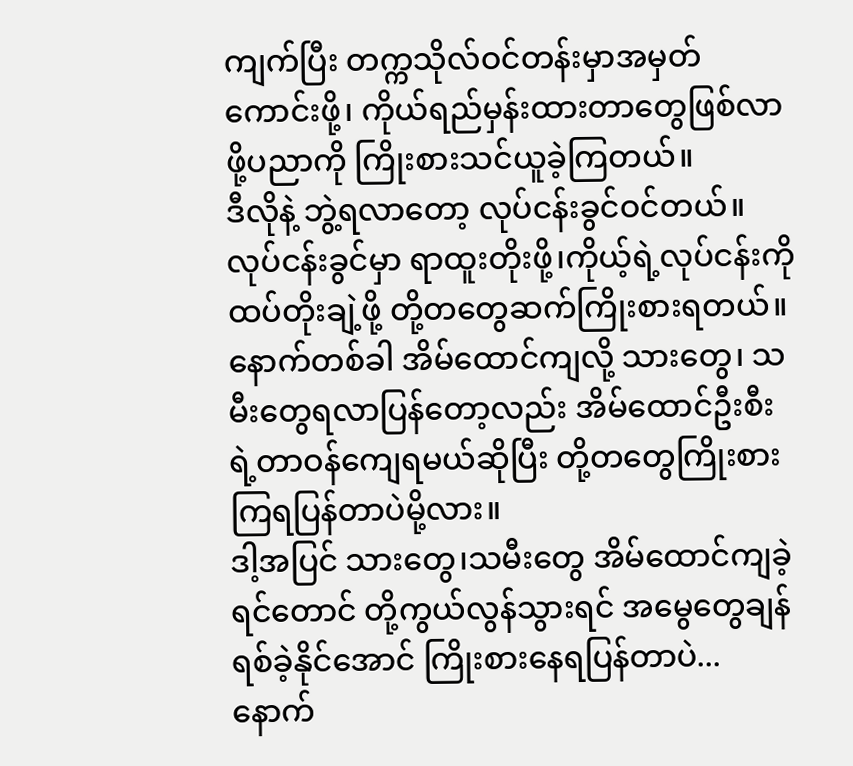ကျက်ပြီး တက္ကသိုလ်ဝင်တန်းမှာအမှတ်ကောင်းဖို့၊ ကိုယ်ရည်မှန်းထားတာတွေဖြစ်လာဖို့ပညာကို ကြိုးစားသင်ယူခဲ့ကြတယ်။
ဒီလိုနဲ့ ဘွဲ့ရလာတော့ လုပ်ငန်းခွင်ဝင်တယ်။
လုပ်ငန်းခွင်မှာ ရာထူးတိုးဖို့၊ကိုယ့်ရဲ့လုပ်ငန်းကို ထပ်တိုးချဲ့ဖို့ တို့တတွေဆက်ကြိုးစားရတယ်။
နောက်တစ်ခါ အိမ်ထောင်ကျလို့ သားတွေ၊ သမီးတွေရလာပြန်တော့လည်း အိမ်ထောင်ဦးစီးရဲ့တာဝန်ကျေရမယ်ဆိုပြီး တို့တတွေကြိုးစားကြရပြန်တာပဲမို့လား။
ဒါ့အပြင် သားတွေ၊သမီးတွေ အိမ်ထောင်ကျခဲ့ရင်တောင် တို့ကွယ်လွန်သွားရင် အမွေတွေချန်ရစ်ခဲ့နိုင်အောင် ကြိုးစားနေရပြန်တာပဲ...
နောက်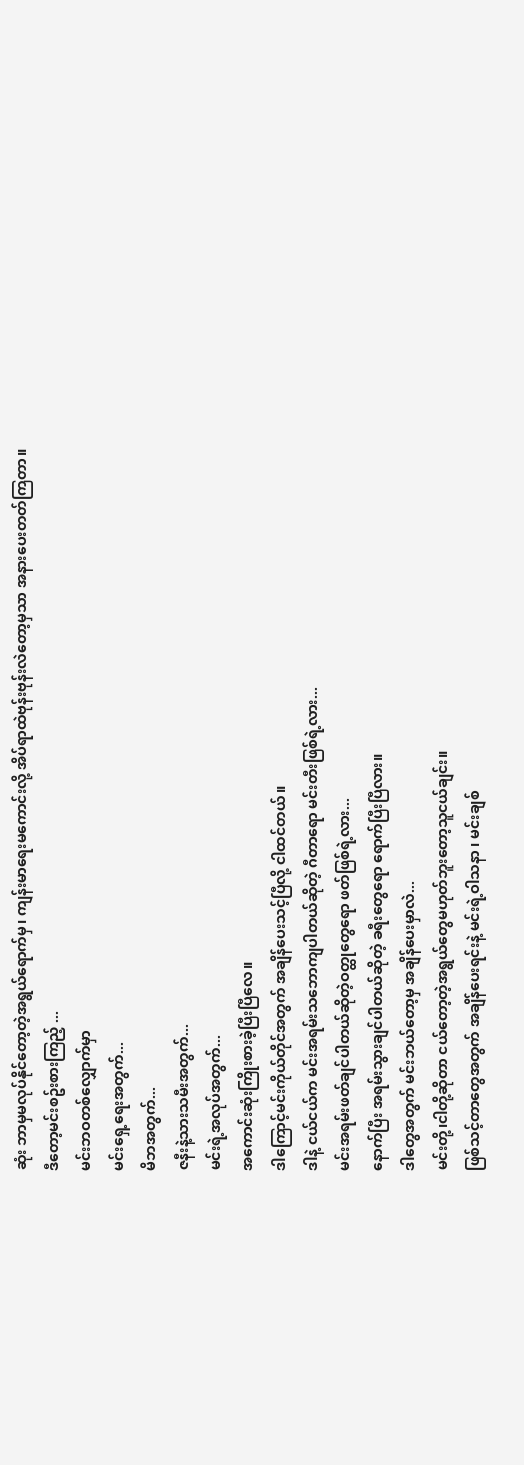ဆုံး ဘာမှမလုပ်နိုင်တော့တဲ့အရွယ်ရောက်မှ၊ ကျန်းမာရေးမကောင်းလို့ အိပ်ရာထဲဗုန်းဗုန်းလဲတော့မှသာ အနားပေးတတ်ကြတာ။
ဒီတော့မင်းစဥ်းစားကြည့် ...
မင်းဘဝတစ်လျှောက်မှာ
မင်းရှေ့ရေးအတွက်...
မိဘအတွက်...
ဇနီးနဲ့သားသမီးအတွက်...
မင်းရဲ့အလုပ်အတွက်...
အကောင်းဆုံးကြိုးစားခဲ့ပြီးပြီလေ။
ဒါကြောင့်မင်းကိုယ်တိုင်အတွက် အချိန်ပေးသင့်ပြီလို့ ငါထင်တယ်။
ဒါနဲ့ ငယ်ငယ်က မင်းအရမ်းသဘောကျပါတယ်ဆိုတဲ့ ဂီတာရော မင်းတီးဖြစ်ရဲ့လား...
မင်းအရမ်းဖတ်ချင်ပါတယ်ဆိုတဲ့ဝတ္ထုတွေရော ဖတ်ဖြစ်ရဲ့လား...
နောက်ပြီး အရမ်းသွားချင်ပါတယ်ဆိုတဲ့ ခရီးတွေရော ရောက်ပြီးပြီလား။
ဒါတွေအတွက် မင်းဘယ်တော့မှ အချိန်ပေးမှာလဲ...
မင်းတို့၊ငါတို့ဆိုတာ ငယ်တော့တဲ့အရွယ်တွေမဟုတ်ဘူးတော့သူငယ်ချင်း။
ဖြစ်သင့်တာတွေအတွက် အချိန်ပေးရင်းနဲ့ မင်းရဲ့ဝါသနာ ၊ မင်းချစ်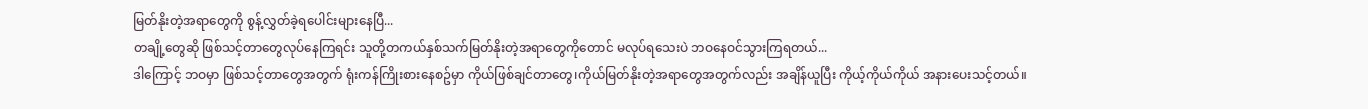မြတ်နိုးတဲ့အရာတွေကို စွန့်လွှတ်ခဲ့ရပေါင်းများနေပြီ...
တချို့တွေဆို ဖြစ်သင့်တာတွေလုပ်နေကြရင်း သူတို့တကယ်နှစ်သက်မြတ်နိုးတဲ့အရာတွေကိုတောင် မလုပ်ရသေးပဲ ဘဝနေဝင်သွားကြရတယ်...
ဒါကြောင့် ဘဝမှာ ဖြစ်သင့်တာတွေအတွက် ရုံးကန်ကြိုးစားနေစဥ်မှာ ကိုယ်ဖြစ်ချင်တာတွေ၊ကိုယ်မြတ်နိုးတဲ့အရာတွေအတွက်လည်း အချိန်ယူပြီး ကိုယ့်ကိုယ်ကိုယ် အနားပေးသင့်တယ်။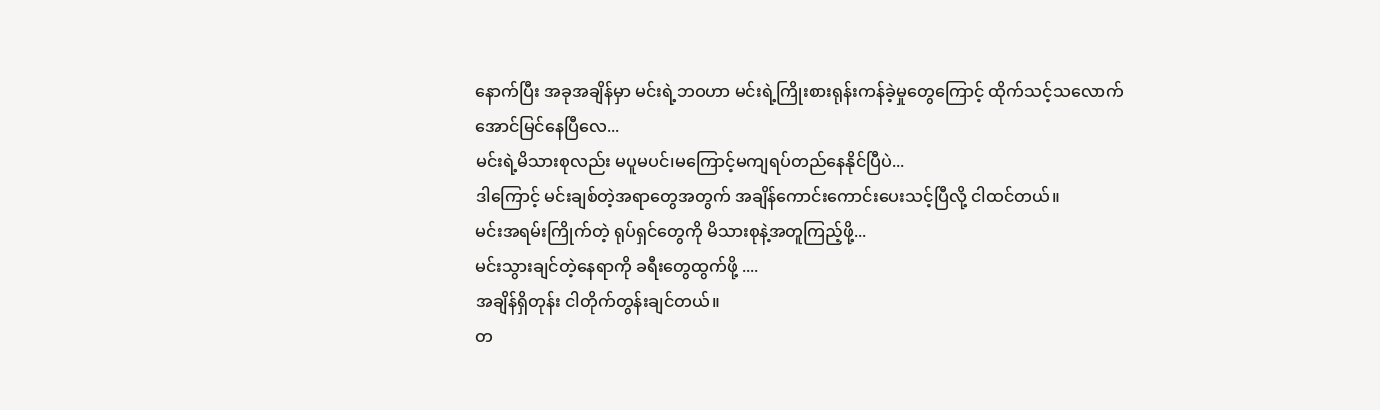နောက်ပြီး အခုအချိန်မှာ မင်းရဲ့ဘဝဟာ မင်းရဲ့ကြိုးစားရုန်းကန်ခဲ့မှုတွေကြောင့် ထိုက်သင့်သလောက်အောင်မြင်နေပြီလေ...
မင်းရဲ့မိသားစုလည်း မပူမပင်၊မကြောင့်မကျရပ်တည်နေနိုင်ပြီပဲ...
ဒါကြောင့် မင်းချစ်တဲ့အရာတွေအတွက် အချိန်ကောင်းကောင်းပေးသင့်ပြီလို့ ငါထင်တယ်။
မင်းအရမ်းကြိုက်တဲ့ ရုပ်ရှင်တွေကို မိသားစုနဲ့အတူကြည့်ဖို့...
မင်းသွားချင်တဲ့နေရာကို ခရီးတွေထွက်ဖို့ ....
အချိန်ရှိတုန်း ငါတိုက်တွန်းချင်တယ်။
တ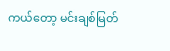ကယ်တော့ မင်းချစ်မြတ်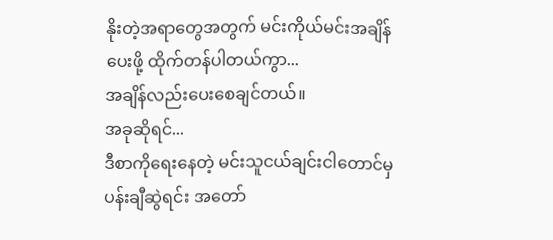နိုးတဲ့အရာတွေအတွက် မင်းကိုယ်မင်းအချိန်ပေးဖို့ ထိုက်တန်ပါတယ်ကွာ...
အချိန်လည်းပေးစေချင်တယ်။
အခုဆိုရင်...
ဒီစာကိုရေးနေတဲ့ မင်းသူငယ်ချင်းငါတောင်မှ ပန်းချီဆွဲရင်း အတော်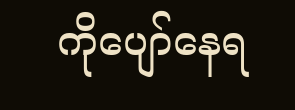ကိုပျော်နေရ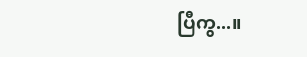ပြီကွ...။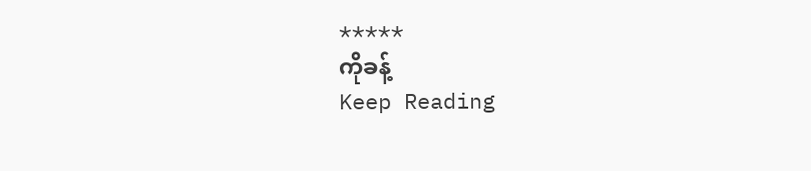*****
ကိုခန့်
Keep Reading